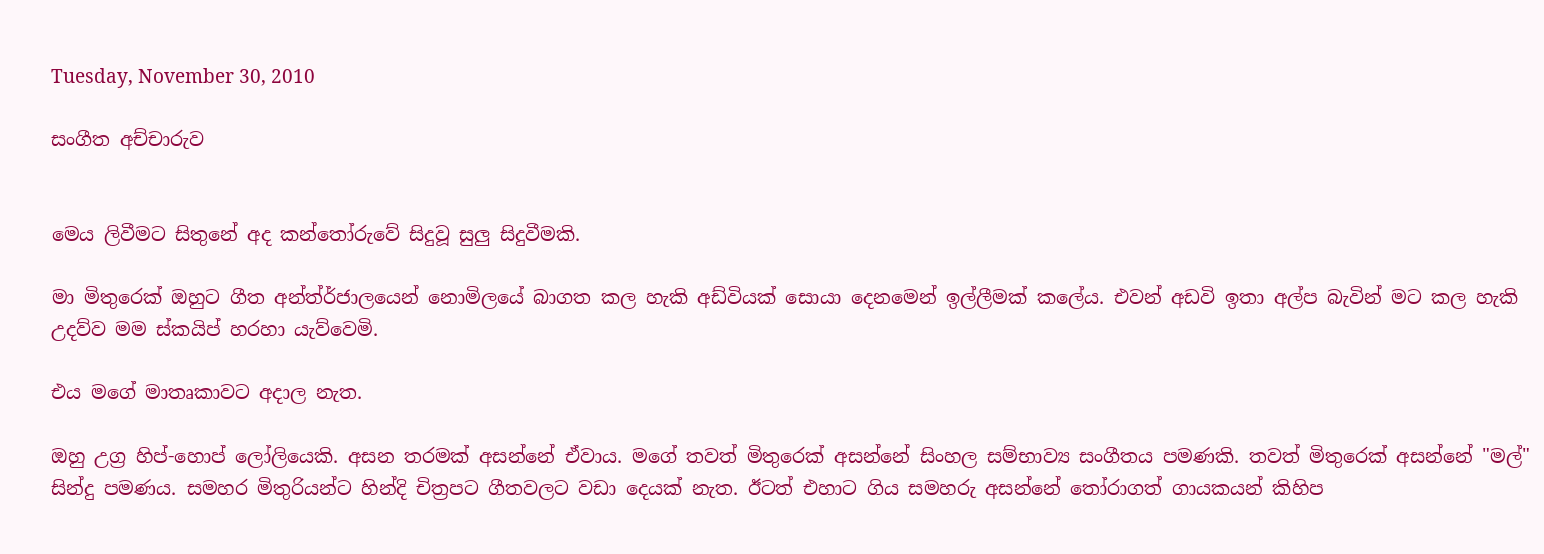Tuesday, November 30, 2010

සංගීත අච්චාරුව


මෙය ලිවීමට සිතුනේ අද කන්තෝරුවේ සිදුවූ සුලු සිදුවීමකි.

මා මිතුරෙක් ඔහුට ගීත අන්ත්ර්ජාලයෙන් නොමිලයේ බාගත කල හැකි අඩ්වියක් සොයා දෙනමෙන් ඉල්ලීමක් කලේය. එවන් අඩවි ඉතා අල්ප බැවින් මට කල හැකි උදව්ව මම ස්කයිප් හරහා යැව්වෙමි.

එය මගේ මාතෘකාවට අදාල නැත.

ඔහු උග්‍ර හිප්-හොප් ලෝලියෙකි. අසන තරමක් අසන්නේ ඒවාය. මගේ තවත් මිතුරෙක් අසන්නේ සිංහල සම්භාව්‍ය සංගීතය පමණකි. තවත් මිතුරෙක් අසන්නේ "මල්" සින්දු පමණය. සමහර මිතුරියන්ට හින්දි චිත්‍රපට ගීතවලට වඩා දෙයක් නැත. ඊටත් එහාට ගිය සමහරු අසන්නේ ‍තෝරාගත් ගායකයන් කිහිප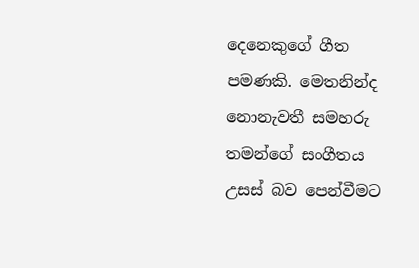දෙනෙකුගේ ගීත පමණකි. මෙතනින්ද නොනැවතී සමහරු තමන්ගේ සංගීතය උසස් බව පෙන්වීමට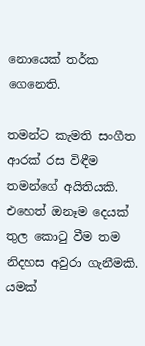නොයෙක් තර්ක ගෙනෙති.

තමන්ට කැමති සංගීත ආරක් රස විඳීම තමන්ගේ අයිතියකි. එහෙත් ඔනෑම දෙයක් තුල කො‍ටු වීම තම නිදහස අවුරා ගැනීමකි. යමක්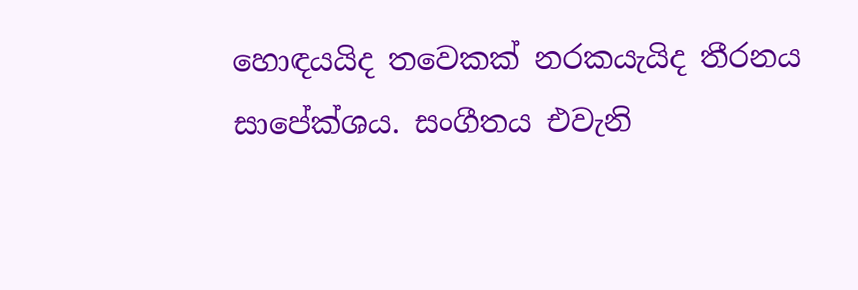හොඳයයිද තවෙකක් නරකයැයිද තීරනය සාපේක්ශය. සංගීතය එවැනි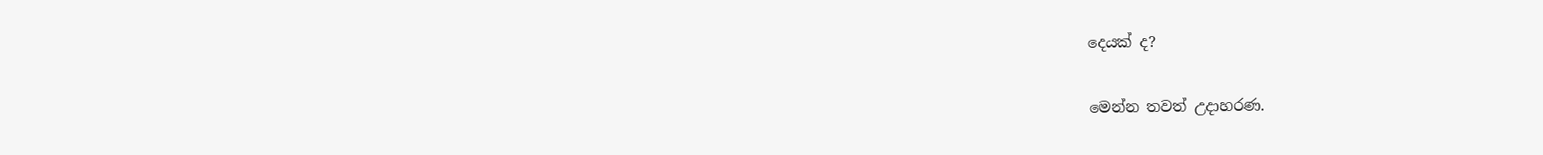දෙයක් ද?

මෙන්න තවත් උදාහරණ.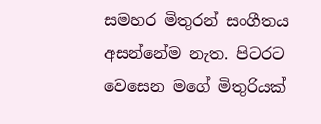සමහර මිතුරන් සංගීතය අසන්නේම නැත. පිටරට වෙසෙන මගේ මිතුරියක්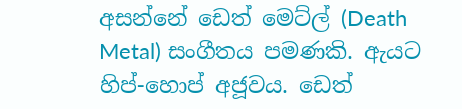අසන්නේ ඩෙත් මෙට්ල් (Death Metal) සංගීතය පමණකි. ඇයට හිප්-හොප් අජූවය. ඩෙත්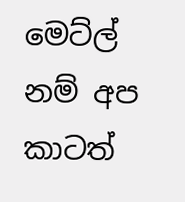මෙට්ල් නම් අප කාටත්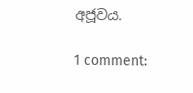අජූවය.

1 comment: